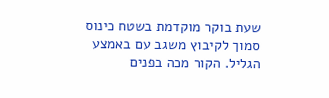שעת בוקר מוקדמת בשטח כינוס סמוך לקיבוץ משגב עם באמצע הגליל. הקור מכה בפנים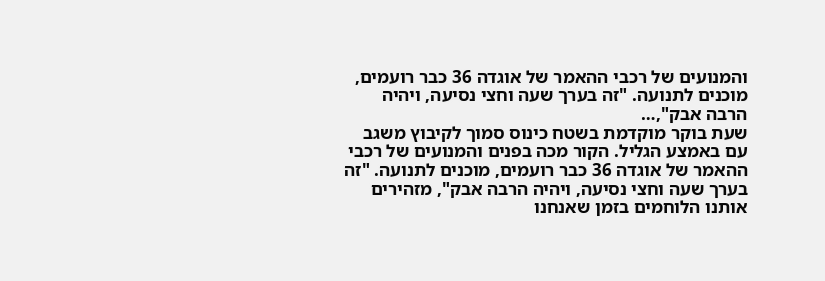והמנועים של רכבי ההאמר של אוגדה 36 כבר רועמים, מוכנים לתנועה. "זה בערך שעה וחצי נסיעה, ויהיה הרבה אבק",…
שעת בוקר מוקדמת בשטח כינוס סמוך לקיבוץ משגב עם באמצע הגליל. הקור מכה בפנים והמנועים של רכבי ההאמר של אוגדה 36 כבר רועמים, מוכנים לתנועה. "זה בערך שעה וחצי נסיעה, ויהיה הרבה אבק", מזהירים אותנו הלוחמים בזמן שאנחנו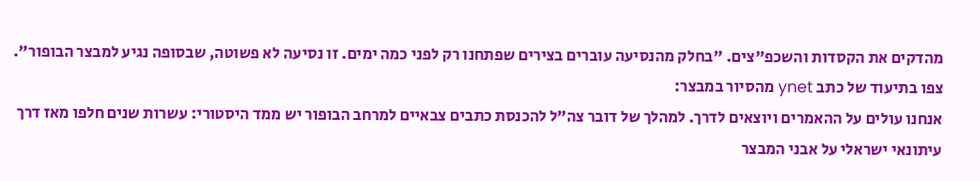מהדקים את הקסדות והשכפ"צים. "בחלק מהנסיעה עוברים בצירים שפתחנו רק לפני כמה ימים. זו נסיעה לא פשוטה, שבסופה נגיע למבצר הבופור". צפו בתיעוד של כתב ynet מהסיור במבצר:
אנחנו עולים על ההאמרים ויוצאים לדרך. למהלך של דובר צה"ל להכנסת כתבים צבאיים למרחב הבופור יש ממד היסטורי: עשרות שנים חלפו מאז דרך עיתונאי ישראלי על אבני המבצר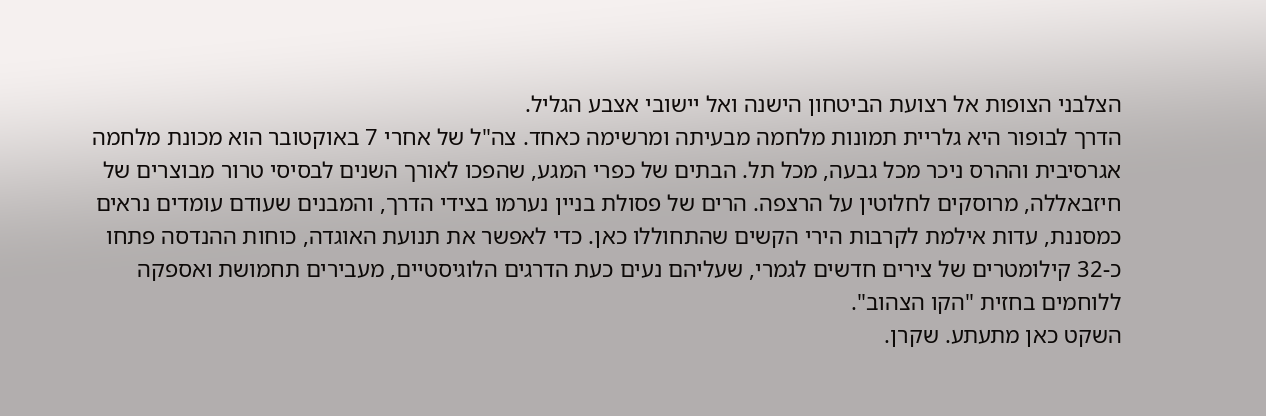הצלבני הצופות אל רצועת הביטחון הישנה ואל יישובי אצבע הגליל.
הדרך לבופור היא גלריית תמונות מלחמה מבעיתה ומרשימה כאחד. צה"ל של אחרי 7 באוקטובר הוא מכונת מלחמה אגרסיבית וההרס ניכר מכל גבעה, מכל תל. הבתים של כפרי המגע, שהפכו לאורך השנים לבסיסי טרור מבוצרים של חיזבאללה, מרוסקים לחלוטין על הרצפה. הרים של פסולת בניין נערמו בצידי הדרך, והמבנים שעודם עומדים נראים כמסננת, עדות אילמת לקרבות הירי הקשים שהתחוללו כאן. כדי לאפשר את תנועת האוגדה, כוחות ההנדסה פתחו כ-32 קילומטרים של צירים חדשים לגמרי, שעליהם נעים כעת הדרגים הלוגיסטיים, מעבירים תחמושת ואספקה ללוחמים בחזית "הקו הצהוב".
השקט כאן מתעתע. שקרן.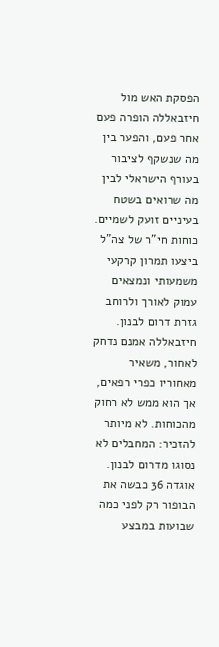הפסקת האש מול חיזבאללה הופרה פעם אחר פעם, והפער בין מה שנשקף לציבור בעורף הישראלי לבין מה שרואים בשטח בעיניים זועק לשמיים. כוחות חי"ר של צה"ל ביצעו תמרון קרקעי משמעותי ונמצאים עמוק לאורך ולרוחב גזרת דרום לבנון. חיזבאללה אמנם נדחק לאחור, משאיר מאחוריו כפרי רפאים, אך הוא ממש לא רחוק מהכוחות. לא מיותר להזכיר: המחבלים לא נסוגו מדרום לבנון.
אוגדה 36 כבשה את הבופור רק לפני כמה שבועות במבצע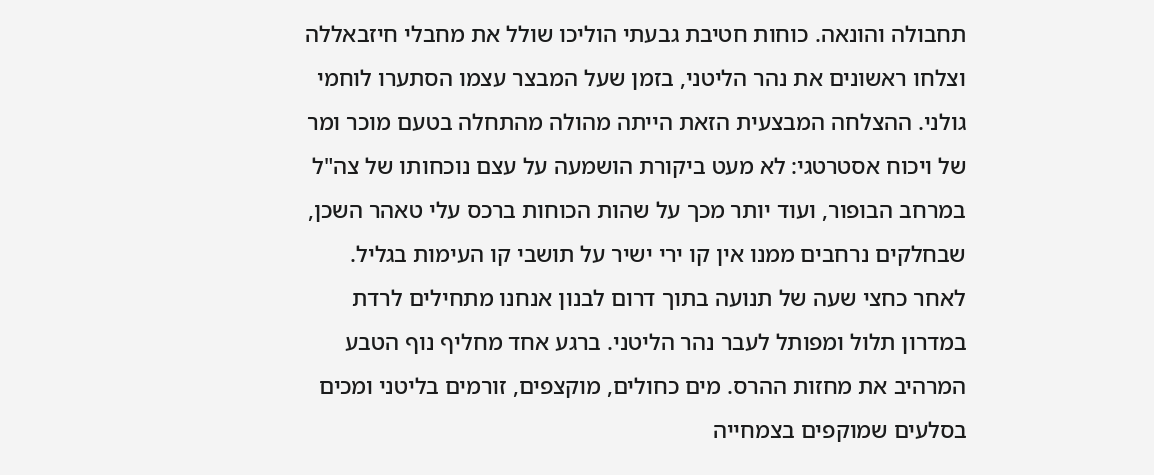תחבולה והונאה. כוחות חטיבת גבעתי הוליכו שולל את מחבלי חיזבאללה וצלחו ראשונים את נהר הליטני, בזמן שעל המבצר עצמו הסתערו לוחמי גולני. ההצלחה המבצעית הזאת הייתה מהולה מהתחלה בטעם מוכר ומר של ויכוח אסטרטגי: לא מעט ביקורת הושמעה על עצם נוכחותו של צה"ל במרחב הבופור, ועוד יותר מכך על שהות הכוחות ברכס עלי טאהר השכן, שבחלקים נרחבים ממנו אין קו ירי ישיר על תושבי קו העימות בגליל.
לאחר כחצי שעה של תנועה בתוך דרום לבנון אנחנו מתחילים לרדת במדרון תלול ומפותל לעבר נהר הליטני. ברגע אחד מחליף נוף הטבע המרהיב את מחזות ההרס. מים כחולים, מוקצפים, זורמים בליטני ומכים בסלעים שמוקפים בצמחייה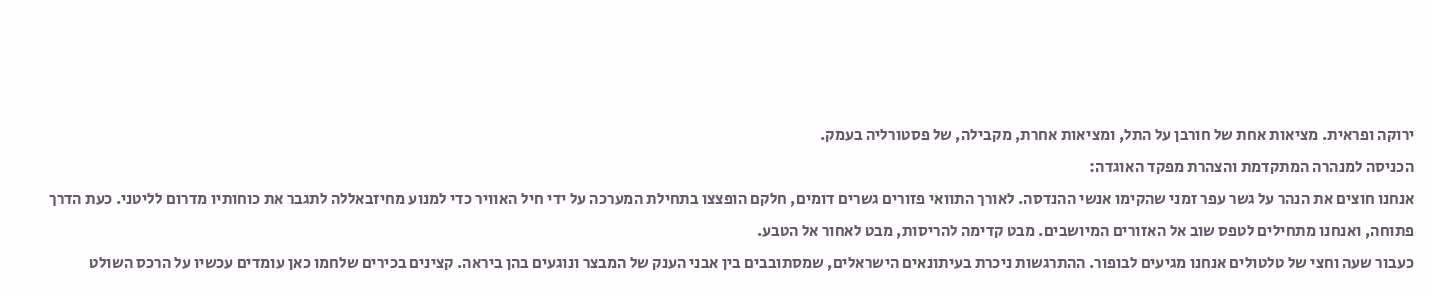ירוקה ופראית. מציאות אחת של חורבן על התל, ומציאות אחרת, מקבילה, של פסטורליה בעמק.
הכניסה למנהרה המתקדמת והצהרת מפקד האוגדה:
אנחנו חוצים את הנהר על גשר עפר זמני שהקימו אנשי ההנדסה. לאורך התוואי פזורים גשרים דומים, חלקם הופצצו בתחילת המערכה על ידי חיל האוויר כדי למנוע מחיזבאללה לתגבר את כוחותיו מדרום לליטני. כעת הדרך פתוחה, ואנחנו מתחילים לטפס שוב אל האזורים המיושבים. מבט קדימה להריסות, מבט לאחור אל הטבע.
כעבור שעה וחצי של טלטולים אנחנו מגיעים לבופור. ההתרגשות ניכרת בעיתונאים הישראלים, שמסתובבים בין אבני הענק של המבצר ונוגעים בהן ביראה. קצינים בכירים שלחמו כאן עומדים עכשיו על הרכס השולט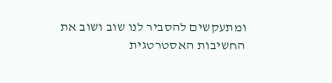ומתעקשים להסביר לנו שוב ושוב את החשיבות האסטרטגית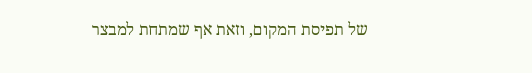של תפיסת המקום, וזאת אף שמתחת למבצר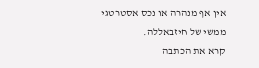אין אף מנהרה או נכס אסטרטגי ממשי של חיזבאללה.
קרא את הכתבה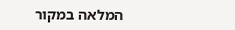המלאה במקור